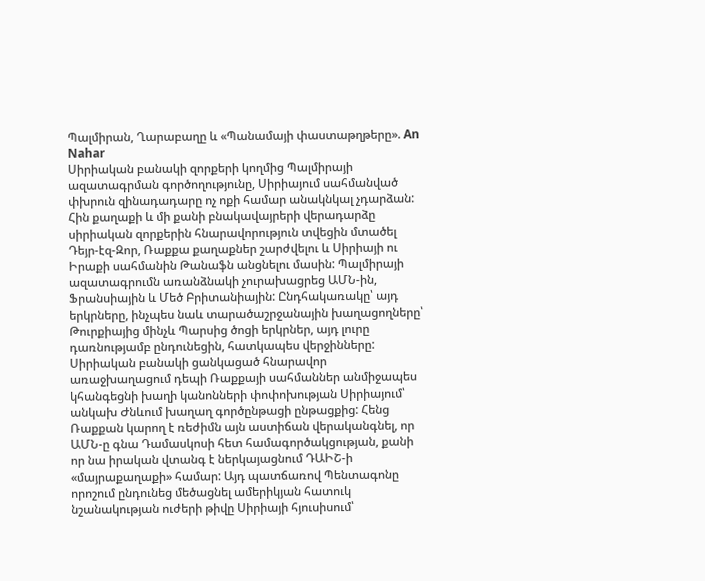Պալմիրան, Ղարաբաղը և «Պանամայի փաստաթղթերը». An Nahar
Սիրիական բանակի զորքերի կողմից Պալմիրայի ազատագրման գործողությունը, Սիրիայում սահմանված փխրուն զինադադարը ոչ ոքի համար անակնկալ չդարձան: Հին քաղաքի և մի քանի բնակավայրերի վերադարձը սիրիական զորքերին հնարավորություն տվեցին մտածել Դեյր-էզ-Զոր, Ռաքքա քաղաքներ շարժվելու և Սիրիայի ու Իրաքի սահմանին Թանաֆն անցնելու մասին: Պալմիրայի ազատագրումն առանձնակի չուրախացրեց ԱՄՆ-ին, Ֆրանսիային և Մեծ Բրիտանիային: Ընդհակառակը՝ այդ երկրները, ինչպես նաև տարածաշրջանային խաղացողները՝ Թուրքիայից մինչև Պարսից ծոցի երկրներ, այդ լուրը դառնությամբ ընդունեցին, հատկապես վերջինները: Սիրիական բանակի ցանկացած հնարավոր առաջխաղացում դեպի Ռաքքայի սահմաններ անմիջապես կհանգեցնի խաղի կանոնների փոփոխության Սիրիայում՝ անկախ Ժնևում խաղաղ գործընթացի ընթացքից: Հենց Ռաքքան կարող է ռեժիմն այն աստիճան վերականգնել, որ ԱՄՆ-ը գնա Դամասկոսի հետ համագործակցության, քանի որ նա իրական վտանգ է ներկայացնում ԴԱԻՇ-ի «մայրաքաղաքի» համար: Այդ պատճառով Պենտագոնը որոշում ընդունեց մեծացնել ամերիկյան հատուկ նշանակության ուժերի թիվը Սիրիայի հյուսիսում՝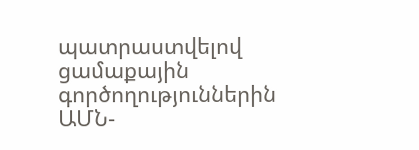պատրաստվելով ցամաքային գործողություններին ԱՄՆ-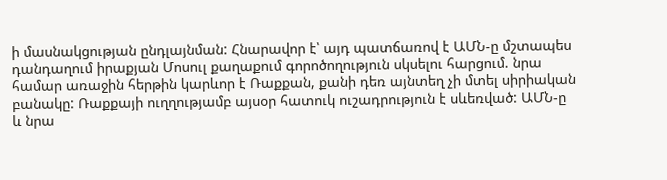ի մասնակցության ընդլայնման: Հնարավոր է՝ այդ պատճառով է ԱՄՆ-ը մշտապես դանդաղում իրաքյան Մոսուլ քաղաքում գորոծողություն սկսելու հարցում. նրա համար առաջին հերթին կարևոր է Ռաքքան, քանի դեռ այնտեղ չի մտել սիրիական բանակը: Ռաքքայի ուղղությամբ այսօր հատուկ ուշադրություն է սևեռված: ԱՄՆ-ը և նրա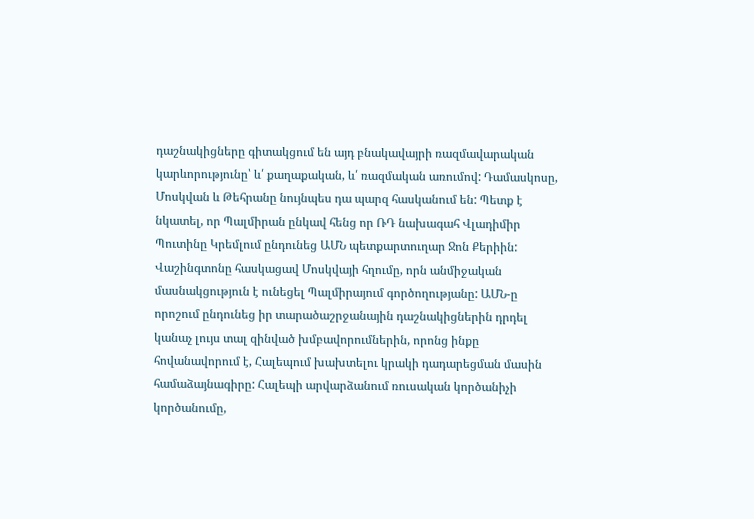դաշնակիցները գիտակցում են այդ բնակավայրի ռազմավարական կարևորությունը՝ և՛ քաղաքական, և՛ ռազմական առումով: Դամասկոսը, Մոսկվան և Թեհրանը նույնպես դա պարզ հասկանում են: Պետք է նկատել, որ Պալմիրան ընկավ հենց որ ՌԴ նախագահ Վլադիմիր Պուտինը Կրեմլում ընդունեց ԱՄՆ պետքարտուղար Ջոն Քերիին: Վաշինգտոնը հասկացավ Մոսկվայի հղումը, որն անմիջական մասնակցություն է ունեցել Պալմիրայում գործողությանը: ԱՄՆ-ը որոշում ընդունեց իր տարածաշրջանային դաշնակիցներին դրդել կանաչ լույս տալ զինված խմբավորումներին, որոնց ինքը հովանավորում է, Հալեպում խախտելու կրակի դադարեցման մասին համաձայնագիրը: Հալեպի արվարձանում ռուսական կործանիչի կործանումը,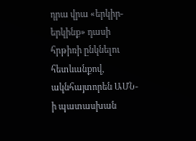դրա վրա «երկիր-երկինք» դասի հրթիռի ընկնելու հետևանքով, ակնհայտորեն ԱՄՆ-ի պատասխան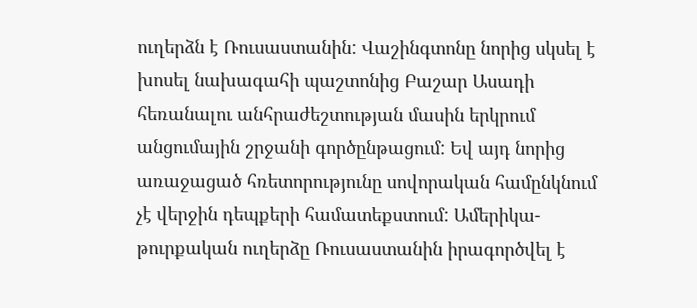ուղերձն է Ռուսաստանին: Վաշինգտոնը նորից սկսել է խոսել նախագահի պաշտոնից Բաշար Ասադի հեռանալու անհրաժեշտության մասին երկրում անցումային շրջանի գործընթացում: Եվ այդ նորից առաջացած հռետորությունը սովորական համընկնում չէ վերջին դեպքերի համատեքստում: Ամերիկա-թուրքական ուղերձը Ռուսաստանին իրագործվել է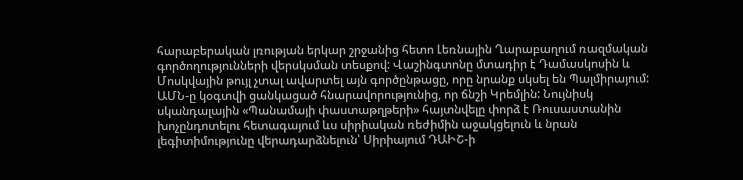հարաբերական լռության երկար շրջանից հետո Լեռնային Ղարաբաղում ռազմական գործողությունների վերսկսման տեսքով: Վաշինգտոնը մտադիր է Դամասկոսին և Մոսկվային թույլ չտալ ավարտել այն գործընթացը, որը նրանք սկսել են Պալմիրայում: ԱՄՆ-ը կօգտվի ցանկացած հնարավորությունից, որ ճնշի Կրեմլին: Նույնիսկ սկանդալային «Պանամայի փաստաթղթերի» հայտնվելը փորձ է Ռուսաստանին խոչընդոտելու հետագայում ևս սիրիական ռեժիմին աջակցելուն և նրան լեգիտիմությունը վերադարձնելուն՝ Սիրիայում ԴԱԻՇ-ի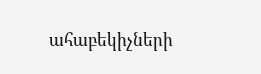ահաբեկիչների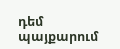դեմ պայքարում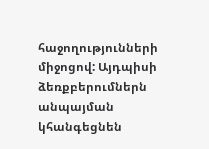հաջողությունների միջոցով: Այդպիսի ձեռքբերումներն անպայման կհանգեցնեն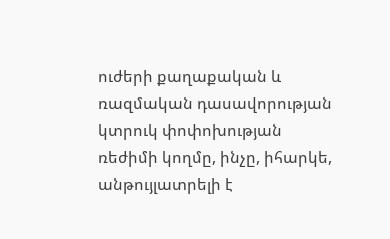ուժերի քաղաքական և ռազմական դասավորության կտրուկ փոփոխության ռեժիմի կողմը, ինչը, իհարկե, անթույլատրելի է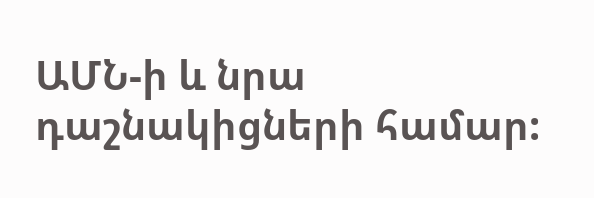ԱՄՆ-ի և նրա դաշնակիցների համար: